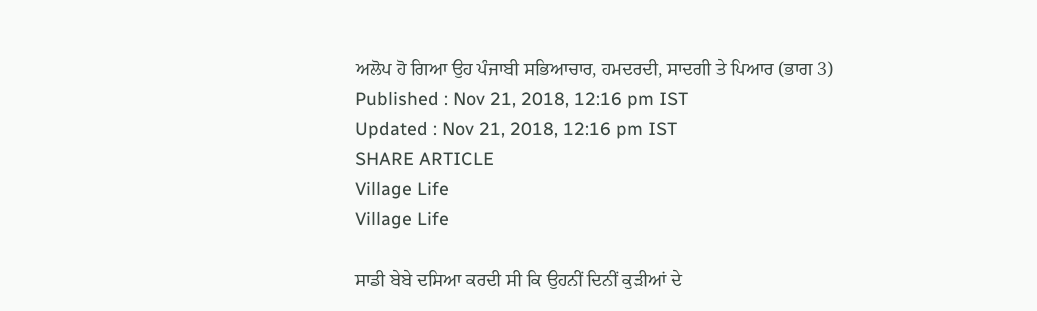ਅਲੋਪ ਹੋ ਗਿਆ ਉਹ ਪੰਜਾਬੀ ਸਭਿਆਚਾਰ, ਹਮਦਰਦੀ, ਸਾਦਗੀ ਤੇ ਪਿਆਰ (ਭਾਗ 3)
Published : Nov 21, 2018, 12:16 pm IST
Updated : Nov 21, 2018, 12:16 pm IST
SHARE ARTICLE
Village Life
Village Life

ਸਾਡੀ ਬੇਬੇ ਦਸਿਆ ਕਰਦੀ ਸੀ ਕਿ ਉਹਨੀਂ ਦਿਨੀਂ ਕੁੜੀਆਂ ਦੇ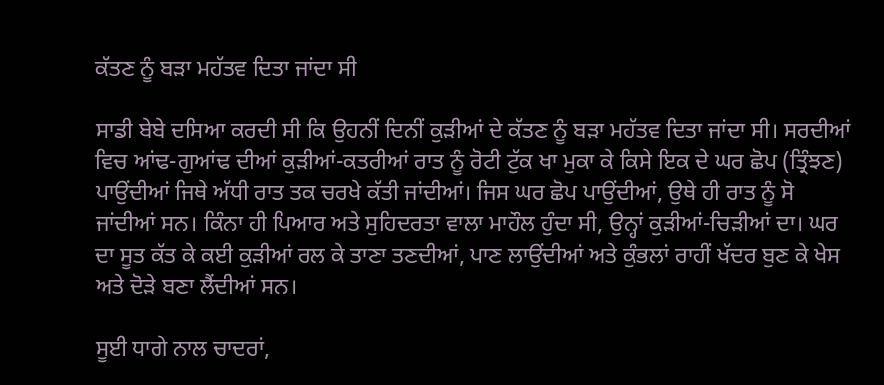ਕੱਤਣ ਨੂੰ ਬੜਾ ਮਹੱਤਵ ਦਿਤਾ ਜਾਂਦਾ ਸੀ

ਸਾਡੀ ਬੇਬੇ ਦਸਿਆ ਕਰਦੀ ਸੀ ਕਿ ਉਹਨੀਂ ਦਿਨੀਂ ਕੁੜੀਆਂ ਦੇ ਕੱਤਣ ਨੂੰ ਬੜਾ ਮਹੱਤਵ ਦਿਤਾ ਜਾਂਦਾ ਸੀ। ਸਰਦੀਆਂ ਵਿਚ ਆਂਢ-ਗੁਆਂਢ ਦੀਆਂ ਕੁੜੀਆਂ-ਕਤਰੀਆਂ ਰਾਤ ਨੂੰ ਰੋਟੀ ਟੁੱਕ ਖਾ ਮੁਕਾ ਕੇ ਕਿਸੇ ਇਕ ਦੇ ਘਰ ਛੋਪ (ਤ੍ਰਿੰਝਣ) ਪਾਉਂਦੀਆਂ ਜਿਥੇ ਅੱਧੀ ਰਾਤ ਤਕ ਚਰਖੇ ਕੱਤੀ ਜਾਂਦੀਆਂ। ਜਿਸ ਘਰ ਛੋਪ ਪਾਉਂਦੀਆਂ, ਉਥੇ ਹੀ ਰਾਤ ਨੂੰ ਸੋ ਜਾਂਦੀਆਂ ਸਨ। ਕਿੰਨਾ ਹੀ ਪਿਆਰ ਅਤੇ ਸੁਹਿਦਰਤਾ ਵਾਲਾ ਮਾਹੌਲ ਹੁੰਦਾ ਸੀ, ਉਨ੍ਹਾਂ ਕੁੜੀਆਂ-ਚਿੜੀਆਂ ਦਾ। ਘਰ ਦਾ ਸੂਤ ਕੱਤ ਕੇ ਕਈ ਕੁੜੀਆਂ ਰਲ ਕੇ ਤਾਣਾ ਤਣਦੀਆਂ, ਪਾਣ ਲਾਉਂਦੀਆਂ ਅਤੇ ਕੁੰਭਲਾਂ ਰਾਹੀਂ ਖੱਦਰ ਬੁਣ ਕੇ ਖੇਸ ਅਤੇ ਦੋੜੇ ਬਣਾ ਲੈਂਦੀਆਂ ਸਨ।

ਸੂਈ ਧਾਗੇ ਨਾਲ ਚਾਦਰਾਂ,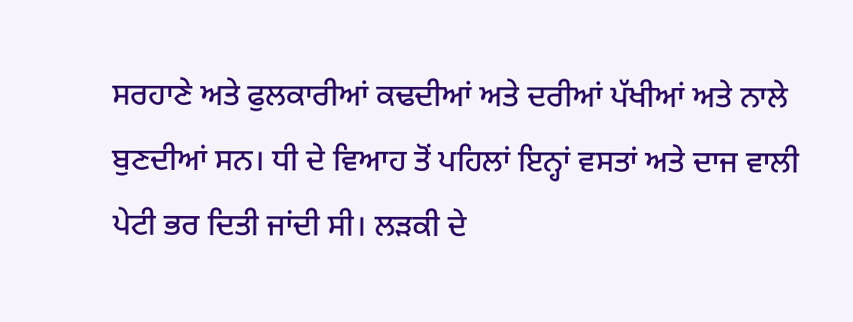ਸਰਹਾਣੇ ਅਤੇ ਫੁਲਕਾਰੀਆਂ ਕਢਦੀਆਂ ਅਤੇ ਦਰੀਆਂ ਪੱਖੀਆਂ ਅਤੇ ਨਾਲੇ ਬੁਣਦੀਆਂ ਸਨ। ਧੀ ਦੇ ਵਿਆਹ ਤੋਂ ਪਹਿਲਾਂ ਇਨ੍ਹਾਂ ਵਸਤਾਂ ਅਤੇ ਦਾਜ ਵਾਲੀ ਪੇਟੀ ਭਰ ਦਿਤੀ ਜਾਂਦੀ ਸੀ। ਲੜਕੀ ਦੇ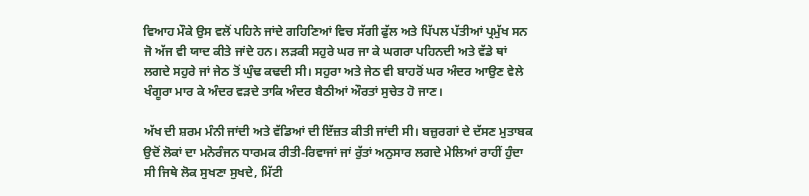ਵਿਆਹ ਮੌਕੇ ਉਸ ਵਲੋਂ ਪਹਿਨੇ ਜਾਂਦੇ ਗਹਿਣਿਆਂ ਵਿਚ ਸੱਗੀ ਫੁੱਲ ਅਤੇ ਪਿੱਪਲ ਪੱਤੀਆਂ ਪ੍ਰਮੁੱਖ ਸਨ ਜੋ ਅੱਜ ਵੀ ਯਾਦ ਕੀਤੇ ਜਾਂਦੇ ਹਨ। ਲੜਕੀ ਸਹੁਰੇ ਘਰ ਜਾ ਕੇ ਘਗਰਾ ਪਹਿਨਦੀ ਅਤੇ ਵੱਡੇ ਥਾਂ ਲਗਦੇ ਸਹੁਰੇ ਜਾਂ ਜੇਠ ਤੋਂ ਘੁੰਢ ਕਢਦੀ ਸੀ। ਸਹੁਰਾ ਅਤੇ ਜੇਠ ਵੀ ਬਾਹਰੋਂ ਘਰ ਅੰਦਰ ਆਉਣ ਵੇਲੇ ਖੰਗੂਰਾ ਮਾਰ ਕੇ ਅੰਦਰ ਵੜਦੇ ਤਾਕਿ ਅੰਦਰ ਬੈਠੀਆਂ ਔਰਤਾਂ ਸੁਚੇਤ ਹੋ ਜਾਣ।

ਅੱਖ ਦੀ ਸ਼ਰਮ ਮੰਨੀ ਜਾਂਦੀ ਅਤੇ ਵੱਡਿਆਂ ਦੀ ਇੱਜ਼ਤ ਕੀਤੀ ਜਾਂਦੀ ਸੀ। ਬਜ਼ੁਰਗਾਂ ਦੇ ਦੱਸਣ ਮੁਤਾਬਕ ਉਦੋਂ ਲੋਕਾਂ ਦਾ ਮਨੋਰੰਜਨ ਧਾਰਮਕ ਰੀਤੀ-ਰਿਵਾਜਾਂ ਜਾਂ ਰੁੱਤਾਂ ਅਨੁਸਾਰ ਲਗਦੇ ਮੇਲਿਆਂ ਰਾਹੀਂ ਹੁੰਦਾ ਸੀ ਜਿਥੇ ਲੋਕ ਸੁਖਣਾ ਸੁਖਦੇ, ਮਿੱਟੀ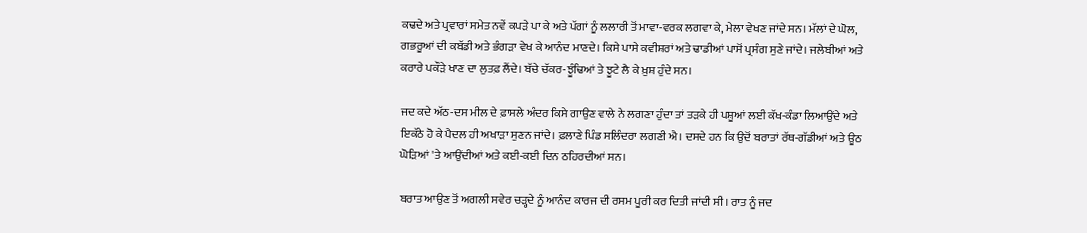ਕਢਦੇ ਅਤੇ ਪ੍ਰਵਾਰਾਂ ਸਮੇਤ ਨਵੇਂ ਕਪੜੇ ਪਾ ਕੇ ਅਤੇ ਪੱਗਾਂ ਨੂੰ ਲਲਾਰੀ ਤੋਂ ਮਾਵਾ-ਵਰਕ ਲਗਵਾ ਕੇ, ਮੇਲਾ ਵੇਖਣ ਜਾਂਦੇ ਸਨ। ਮੱਲਾਂ ਦੇ ਘੋਲ, ਗਭਰੂਆਂ ਦੀ ਕਬੱਡੀ ਅਤੇ ਭੰਗੜਾ ਵੇਖ ਕੇ ਆਨੰਦ ਮਾਣਦੇ। ਕਿਸੇ ਪਾਸੇ ਕਵੀਸ਼ਰਾਂ ਅਤੇ ਢਾਡੀਆਂ ਪਾਸੋਂ ਪ੍ਰਸੰਗ ਸੁਣੇ ਜਾਂਦੇ। ਜਲੇਬੀਆਂ ਅਤੇ ਕਰਾਰੇ ਪਕੌੜੇ ਖਾਣ ਦਾ ਲੁਤਫ਼ ਲੈਂਦੇ। ਬੱਚੇ ਚੱਕਰ-ਝੂੰਢਿਆਂ ਤੇ ਝੂਟੇ ਲੈ ਕੇ ਖ਼ੁਸ਼ ਹੁੰਦੇ ਸਨ।

ਜਦ ਕਦੇ ਅੱਠ-ਦਸ ਮੀਲ ਦੇ ਫ਼ਾਸਲੇ ਅੰਦਰ ਕਿਸੇ ਗਾਉਣ ਵਾਲੇ ਨੇ ਲਗਣਾ ਹੁੰਦਾ ਤਾਂ ਤੜਕੇ ਹੀ ਪਸ਼ੂਆਂ ਲਈ ਕੱਖ-ਕੰਡਾ ਲਿਆਉਂਦੇ ਅਤੇ ਇਕੱਠੇ ਹੋ ਕੇ ਪੈਦਲ ਹੀ ਅਖਾੜਾ ਸੁਣਨ ਜਾਂਦੇ। ਫ਼ਲਾਣੇ ਪਿੰਡ ਸਲਿੰਦਰਾ ਲਗਣੀ ਐ। ਦਸਦੇ ਹਨ ਕਿ ਉਦੋਂ ਬਰਾਤਾਂ ਰੱਥ-ਗੱਡੀਆਂ ਅਤੇ ਊਠ ਘੋੜਿਆਂ 'ਤੇ ਆਉਂਦੀਆਂ ਅਤੇ ਕਈ-ਕਈ ਦਿਨ ਠਹਿਰਦੀਆਂ ਸਨ।

ਬਰਾਤ ਆਉਣ ਤੋਂ ਅਗਲੀ ਸਵੇਰ ਚੜ੍ਹਦੇ ਨੂੰ ਆਨੰਦ ਕਾਰਜ ਦੀ ਰਸਮ ਪੂਰੀ ਕਰ ਦਿਤੀ ਜਾਂਦੀ ਸੀ। ਰਾਤ ਨੂੰ ਜਦ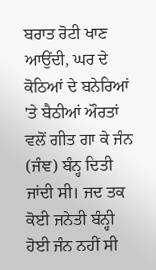ਬਰਾਤ ਰੋਟੀ ਖਾਣ ਆਉਂਦੀ, ਘਰ ਦੇ ਕੋਠਿਆਂ ਦੇ ਬਨੇਰਿਆਂ 'ਤੇ ਬੈਠੀਆਂ ਔਰਤਾਂ ਵਲੋਂ ਗੀਤ ਗਾ ਕੇ ਜੰਨ (ਜੰਞ) ਬੰਨ੍ਹ ਦਿਤੀ ਜਾਂਦੀ ਸੀ। ਜਦ ਤਕ ਕੋਈ ਜਨੇਤੀ ਬੰਨ੍ਹੀ ਹੋਈ ਜੰਨ ਨਹੀਂ ਸੀ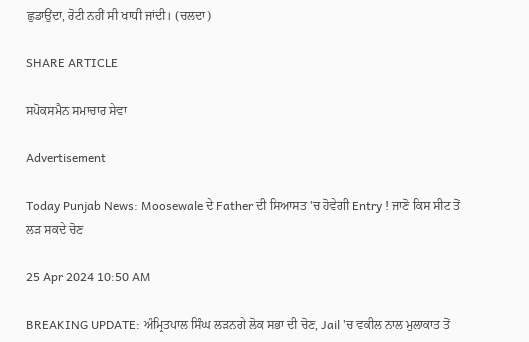ਛੁਡਾਉਂਦਾ, ਰੋਟੀ ਨਹੀਂ ਸੀ ਖਾਧੀ ਜਾਂਦੀ। (ਚਲਦਾ)

SHARE ARTICLE

ਸਪੋਕਸਮੈਨ ਸਮਾਚਾਰ ਸੇਵਾ

Advertisement

Today Punjab News: Moosewale ਦੇ Father ਦੀ ਸਿਆਸਤ 'ਚ ਹੋਵੇਗੀ Entry ! ਜਾਣੋ ਕਿਸ ਸੀਟ ਤੋਂ ਲੜ ਸਕਦੇ ਚੋਣ

25 Apr 2024 10:50 AM

BREAKING UPDATE: ਅੰਮ੍ਰਿਤਪਾਲ ਸਿੰਘ ਲੜਨਗੇ ਲੋਕ ਸਭਾ ਦੀ ਚੋਣ, Jail 'ਚ ਵਕੀਲ ਨਾਲ ਮੁਲਾਕਾਤ ਤੋਂ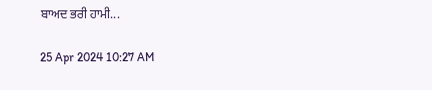ਬਾਅਦ ਭਰੀ ਹਾਮੀ...

25 Apr 2024 10:27 AM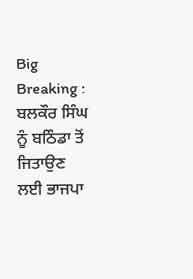Big Breaking : ਬਲਕੌਰ ਸਿੰਘ ਨੂੰ ਬਠਿੰਡਾ ਤੋਂ ਜਿਤਾਉਣ ਲਈ ਭਾਜਪਾ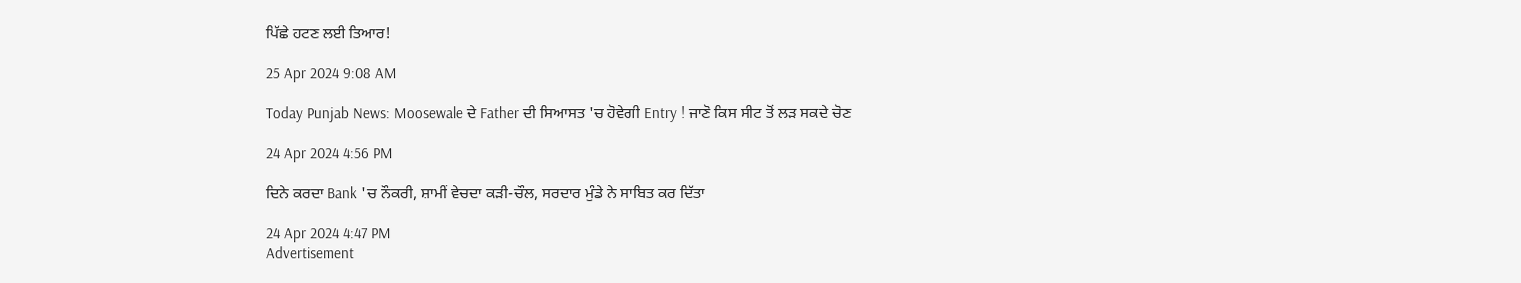ਪਿੱਛੇ ਹਟਣ ਲਈ ਤਿਆਰ!

25 Apr 2024 9:08 AM

Today Punjab News: Moosewale ਦੇ Father ਦੀ ਸਿਆਸਤ 'ਚ ਹੋਵੇਗੀ Entry ! ਜਾਣੋ ਕਿਸ ਸੀਟ ਤੋਂ ਲੜ ਸਕਦੇ ਚੋਣ

24 Apr 2024 4:56 PM

ਦਿਨੇ ਕਰਦਾ Bank 'ਚ ਨੌਕਰੀ, ਸ਼ਾਮੀਂ ਵੇਚਦਾ ਕੜੀ-ਚੌਲ, ਸਰਦਾਰ ਮੁੰਡੇ ਨੇ ਸਾਬਿਤ ਕਰ ਦਿੱਤਾ

24 Apr 2024 4:47 PM
Advertisement